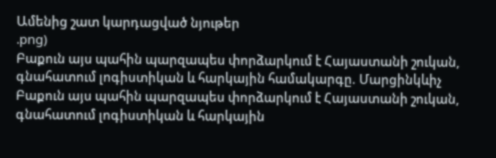Ամենից շատ կարդացված նյութեր
.png)
Բաքուն այս պահին պարզապես փորձարկում է Հայաստանի շուկան, գնահատում լոգիստիկան և հարկային համակարգը. Մարցինկևիչ
Բաքուն այս պահին պարզապես փորձարկում է Հայաստանի շուկան, գնահատում լոգիստիկան և հարկային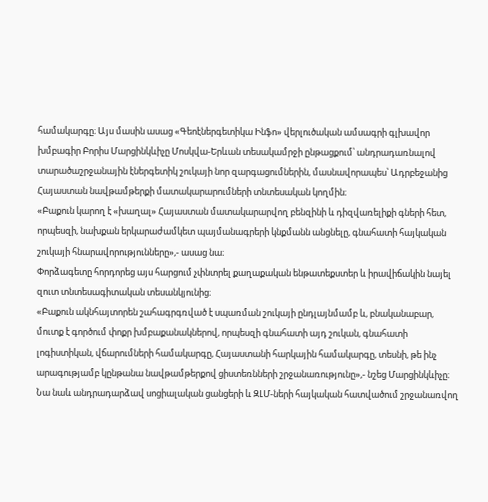համակարգը։ Այս մասին ասաց «Գեոէներգետիկա Ինֆո» վերլուծական ամսագրի գլխավոր խմբագիր Բորիս Մարցինկևիչը Մոսկվա-Երևան տեսակամրջի ընթացքում՝ անդրադառնալով տարածաշրջանային էներգետիկ շուկայի նոր զարգացումներին, մասնավորապես՝ Ադրբեջանից Հայաստան նավթամթերքի մատակարարումների տնտեսական կողմին։
«Բաքուն կարող է «խաղալ» Հայաստան մատակարարվող բենզինի և դիզվառելիքի գների հետ, որպեսզի, նախքան երկարաժամկետ պայմանագրերի կնքմանն անցնելը, գնահատի հայկական շուկայի հնարավորությունները»,- ասաց նա։
Փորձագետը հորդորեց այս հարցում չփնտրել քաղաքական ենթատեքստեր և իրավիճակին նայել զուտ տնտեսագիտական տեսանկյունից։
«Բաքուն ակնհայտորեն շահագրգռված է սպառման շուկայի ընդլայնմամբ և, բնականաբար, մուտք է գործում փոքր խմբաքանակներով, որպեսզի գնահատի այդ շուկան, գնահատի լոգիստիկան, վճարումների համակարգը, Հայաստանի հարկային համակարգը, տեսնի, թե ինչ արագությամբ կընթանա նավթամթերքով ցիստեռնների շրջանառությունը»,- նշեց Մարցինկևիչը։
Նա նաև անդրադարձավ սոցիալական ցանցերի և ԶԼՄ-ների հայկական հատվածում շրջանառվող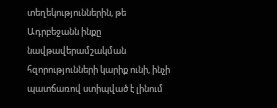տեղեկություններին, թե Ադրբեջանն ինքը նավթավերամշակման հզորությունների կարիք ունի, ինչի պատճառով ստիպված է լինում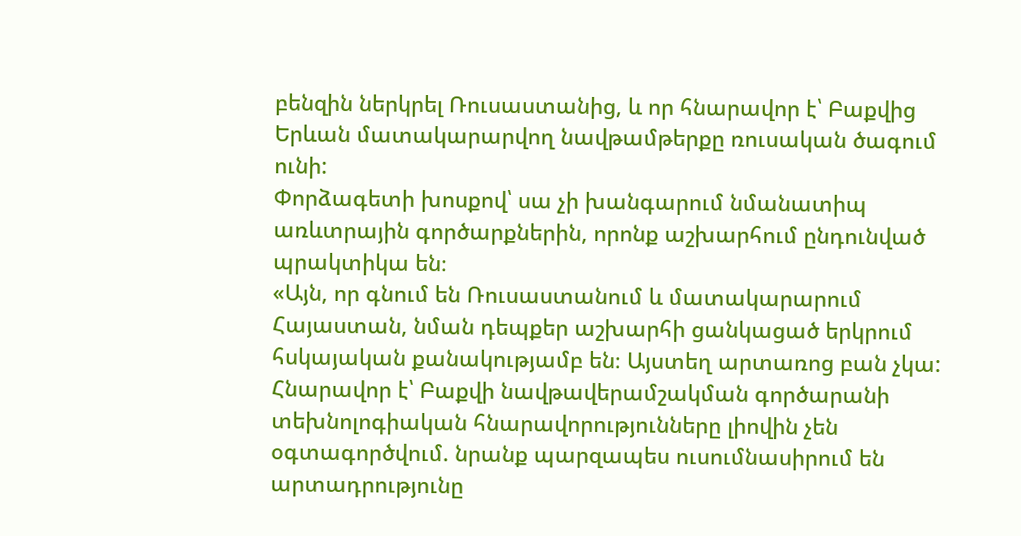բենզին ներկրել Ռուսաստանից, և որ հնարավոր է՝ Բաքվից Երևան մատակարարվող նավթամթերքը ռուսական ծագում ունի:
Փորձագետի խոսքով՝ սա չի խանգարում նմանատիպ առևտրային գործարքներին, որոնք աշխարհում ընդունված պրակտիկա են։
«Այն, որ գնում են Ռուսաստանում և մատակարարում Հայաստան, նման դեպքեր աշխարհի ցանկացած երկրում հսկայական քանակությամբ են։ Այստեղ արտառոց բան չկա: Հնարավոր է՝ Բաքվի նավթավերամշակման գործարանի տեխնոլոգիական հնարավորությունները լիովին չեն օգտագործվում. նրանք պարզապես ուսումնասիրում են արտադրությունը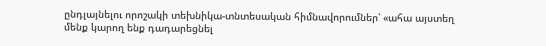ընդլայնելու որոշակի տեխնիկա-տնտեսական հիմնավորումներ՝ «ահա այստեղ մենք կարող ենք դադարեցնել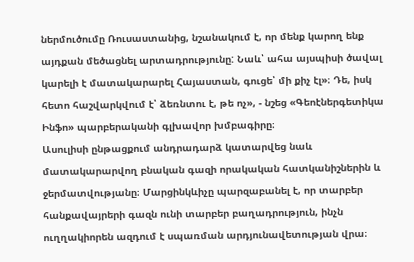ներմուծումը Ռուսաստանից, նշանակում է, որ մենք կարող ենք այդքան մեծացնել արտադրությունը: Նաև՝ ահա այսպիսի ծավալ կարելի է մատակարարել Հայաստան, գուցե՝ մի քիչ էլ»։ Դե, իսկ հետո հաշվարկվում է՝ ձեռնտու է, թե ոչ», - նշեց «Գեոէներգետիկա Ինֆո» պարբերականի գլխավոր խմբագիրը։
Ասուլիսի ընթացքում անդրադարձ կատարվեց նաև մատակարարվող բնական գազի որակական հատկանիշներին և ջերմատվությանը։ Մարցինկևիչը պարզաբանել է, որ տարբեր հանքավայրերի գազն ունի տարբեր բաղադրություն, ինչն ուղղակիորեն ազդում է սպառման արդյունավետության վրա։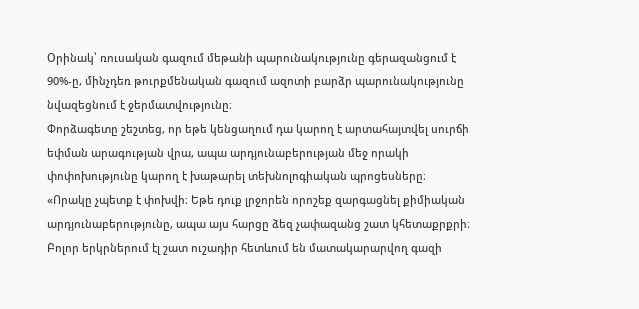Օրինակ՝ ռուսական գազում մեթանի պարունակությունը գերազանցում է 90%-ը, մինչդեռ թուրքմենական գազում ազոտի բարձր պարունակությունը նվազեցնում է ջերմատվությունը։
Փորձագետը շեշտեց, որ եթե կենցաղում դա կարող է արտահայտվել սուրճի եփման արագության վրա, ապա արդյունաբերության մեջ որակի փոփոխությունը կարող է խաթարել տեխնոլոգիական պրոցեսները։
«Որակը չպետք է փոխվի։ Եթե դուք լրջորեն որոշեք զարգացնել քիմիական արդյունաբերությունը, ապա այս հարցը ձեզ չափազանց շատ կհետաքրքրի։ Բոլոր երկրներում էլ շատ ուշադիր հետևում են մատակարարվող գազի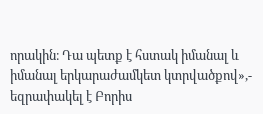որակին։ Դա պետք է հստակ իմանալ և իմանալ երկարաժամկետ կտրվածքով»,- եզրափակել է Բորիս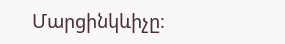Մարցինկևիչը։